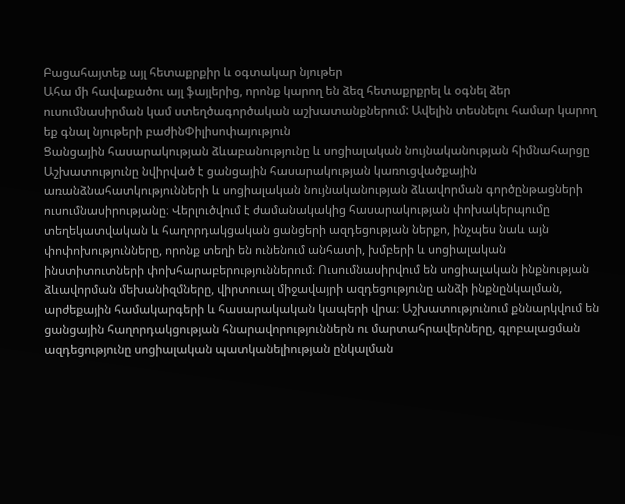Բացահայտեք այլ հետաքրքիր և օգտակար նյութեր
Ահա մի հավաքածու այլ ֆայլերից, որոնք կարող են ձեզ հետաքրքրել և օգնել ձեր ուսումնասիրման կամ ստեղծագործական աշխատանքներում: Ավելին տեսնելու համար կարող եք գնալ նյութերի բաժինՓիլիսոփայություն
Ցանցային հասարակության ձևաբանությունը և սոցիալական նույնականության հիմնահարցը
Աշխատությունը նվիրված է ցանցային հասարակության կառուցվածքային առանձնահատկությունների և սոցիալական նույնականության ձևավորման գործընթացների ուսումնասիրությանը։ Վերլուծվում է ժամանակակից հասարակության փոխակերպումը տեղեկատվական և հաղորդակցական ցանցերի ազդեցության ներքո, ինչպես նաև այն փոփոխությունները, որոնք տեղի են ունենում անհատի, խմբերի և սոցիալական ինստիտուտների փոխհարաբերություններում։ Ուսումնասիրվում են սոցիալական ինքնության ձևավորման մեխանիզմները, վիրտուալ միջավայրի ազդեցությունը անձի ինքնընկալման, արժեքային համակարգերի և հասարակական կապերի վրա։ Աշխատությունում քննարկվում են ցանցային հաղորդակցության հնարավորություններն ու մարտահրավերները, գլոբալացման ազդեցությունը սոցիալական պատկանելիության ընկալման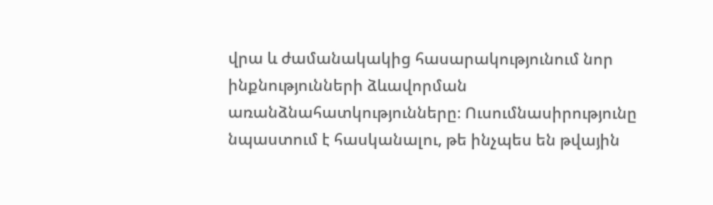վրա և ժամանակակից հասարակությունում նոր ինքնությունների ձևավորման առանձնահատկությունները։ Ուսումնասիրությունը նպաստում է հասկանալու, թե ինչպես են թվային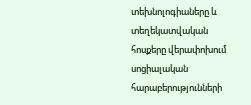տեխնոլոգիաները և տեղեկատվական հոսքերը վերափոխում սոցիալական հարաբերությունների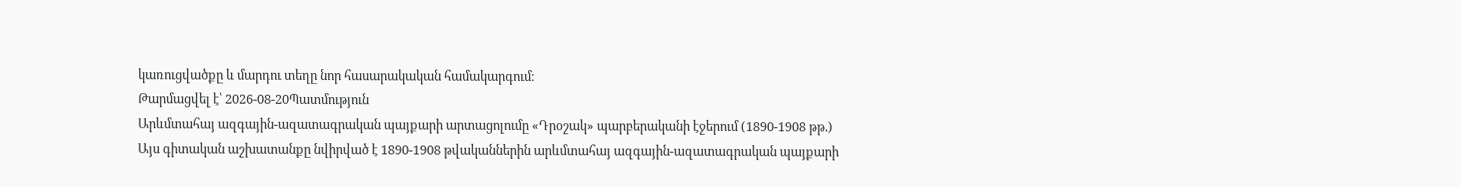կառուցվածքը և մարդու տեղը նոր հասարակական համակարգում։
Թարմացվել է՝ 2026-08-20Պատմություն
Արևմտահայ ազգային-ազատագրական պայքարի արտացոլումը «Դրօշակ» պարբերականի էջերում (1890-1908 թթ.)
Այս գիտական աշխատանքը նվիրված է 1890-1908 թվականներին արևմտահայ ազգային-ազատագրական պայքարի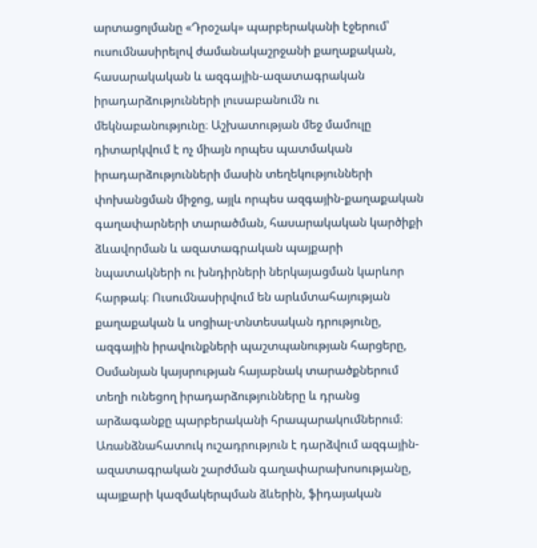արտացոլմանը «Դրօշակ» պարբերականի էջերում՝ ուսումնասիրելով ժամանակաշրջանի քաղաքական, հասարակական և ազգային-ազատագրական իրադարձությունների լուսաբանումն ու մեկնաբանությունը։ Աշխատության մեջ մամուլը դիտարկվում է ոչ միայն որպես պատմական իրադարձությունների մասին տեղեկությունների փոխանցման միջոց, այլև որպես ազգային-քաղաքական գաղափարների տարածման, հասարակական կարծիքի ձևավորման և ազատագրական պայքարի նպատակների ու խնդիրների ներկայացման կարևոր հարթակ։ Ուսումնասիրվում են արևմտահայության քաղաքական և սոցիալ-տնտեսական դրությունը, ազգային իրավունքների պաշտպանության հարցերը, Օսմանյան կայսրության հայաբնակ տարածքներում տեղի ունեցող իրադարձությունները և դրանց արձագանքը պարբերականի հրապարակումներում։ Առանձնահատուկ ուշադրություն է դարձվում ազգային-ազատագրական շարժման գաղափարախոսությանը, պայքարի կազմակերպման ձևերին, ֆիդայական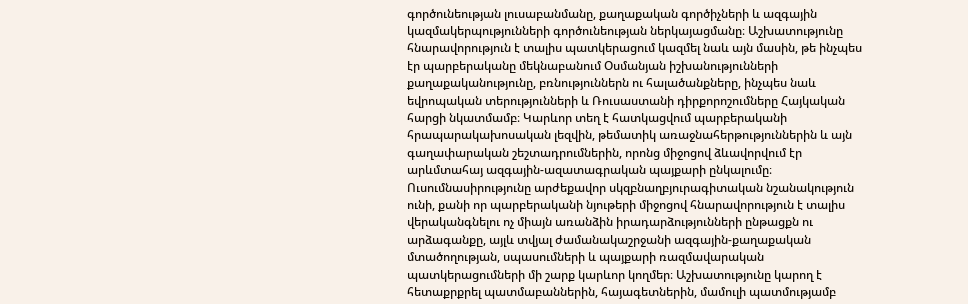գործունեության լուսաբանմանը, քաղաքական գործիչների և ազգային կազմակերպությունների գործունեության ներկայացմանը։ Աշխատությունը հնարավորություն է տալիս պատկերացում կազմել նաև այն մասին, թե ինչպես էր պարբերականը մեկնաբանում Օսմանյան իշխանությունների քաղաքականությունը, բռնություններն ու հալածանքները, ինչպես նաև եվրոպական տերությունների և Ռուսաստանի դիրքորոշումները Հայկական հարցի նկատմամբ։ Կարևոր տեղ է հատկացվում պարբերականի հրապարակախոսական լեզվին, թեմատիկ առաջնահերթություններին և այն գաղափարական շեշտադրումներին, որոնց միջոցով ձևավորվում էր արևմտահայ ազգային-ազատագրական պայքարի ընկալումը։ Ուսումնասիրությունը արժեքավոր սկզբնաղբյուրագիտական նշանակություն ունի, քանի որ պարբերականի նյութերի միջոցով հնարավորություն է տալիս վերականգնելու ոչ միայն առանձին իրադարձությունների ընթացքն ու արձագանքը, այլև տվյալ ժամանակաշրջանի ազգային-քաղաքական մտածողության, սպասումների և պայքարի ռազմավարական պատկերացումների մի շարք կարևոր կողմեր։ Աշխատությունը կարող է հետաքրքրել պատմաբաններին, հայագետներին, մամուլի պատմությամբ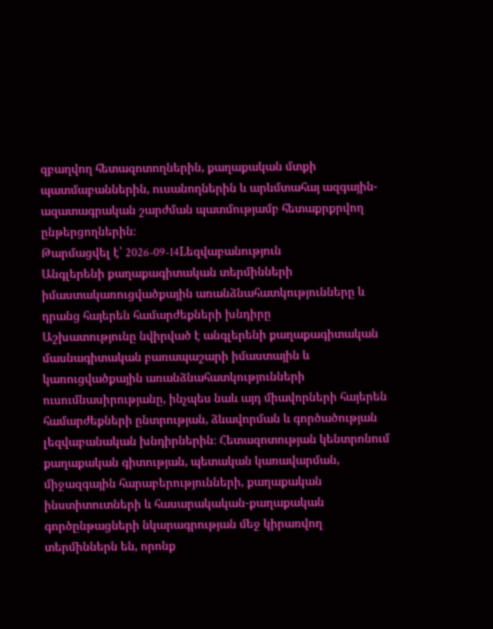զբաղվող հետազոտողներին, քաղաքական մտքի պատմաբաններին, ուսանողներին և արևմտահայ ազգային-ազատագրական շարժման պատմությամբ հետաքրքրվող ընթերցողներին։
Թարմացվել է՝ 2026-09-14Lեզվաբանություն
Անգլերենի քաղաքագիտական տերմինների իմաստակառուցվածքային առանձնահատկությունները և դրանց հայերեն համարժեքների խնդիրը
Աշխատությունը նվիրված է անգլերենի քաղաքագիտական մասնագիտական բառապաշարի իմաստային և կառուցվածքային առանձնահատկությունների ուսումնասիրությանը, ինչպես նաև այդ միավորների հայերեն համարժեքների ընտրության, ձևավորման և գործածության լեզվաբանական խնդիրներին։ Հետազոտության կենտրոնում քաղաքական գիտության, պետական կառավարման, միջազգային հարաբերությունների, քաղաքական ինստիտուտների և հասարակական-քաղաքական գործընթացների նկարագրության մեջ կիրառվող տերմիններն են, որոնք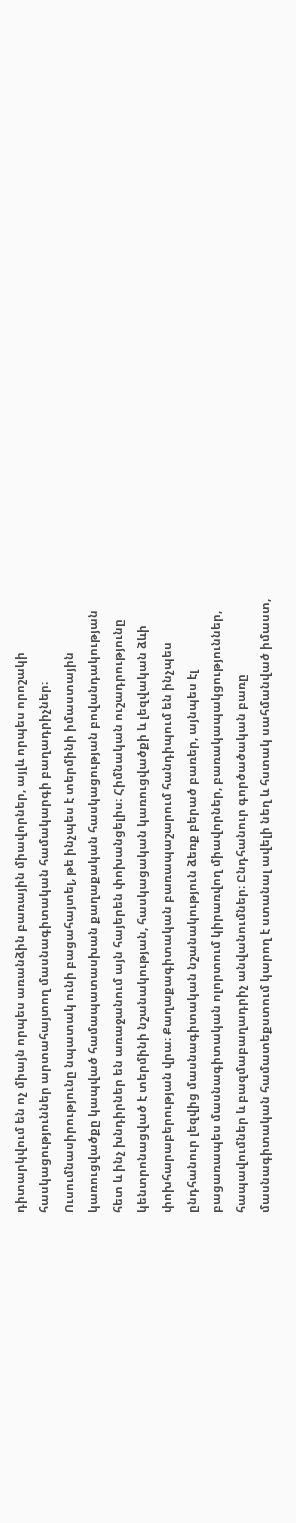դիտարկվում են ոչ միայն որպես առանձին բառային միավորներ, այլև որպես որոշակի հասկացություններ արտահայտող մասնագիտական համակարգի բաղադրիչներ։ Ուսումնասիրությունը նպատակ ունի բացահայտել, թե ինչպես է տերմինի իմաստային կառուցվածքը կապված համապատասխան քաղաքական հասկացության բովանդակության հետ և ինչ խնդիրներ են առաջանում այն հայերեն փոխանցելիս։ Հիմնական ուշադրությունը կենտրոնացված է տերմինի նշանակության, հասկացական կառուցվածքի և լեզվական ձևի փոխհարաբերության վրա։ Քաղաքագիտական բառապաշարում հանդիպում են ինչպես ընդհանուր լեզվից մասնագիտական նշանակություն ձեռք բերած բառեր, այնպես էլ բացառապես մասնագիտական ոլորտում կիրառվող միավորներ, բառակապակցություններ, հապավումներ և բազմաբաղադրիչ անվանումներ։ Ընդհանուր գործածական բառը մասնագիտական համատեքստում կարող է ստանալ ավելի նեղ և հստակ սահմանված իմաստ,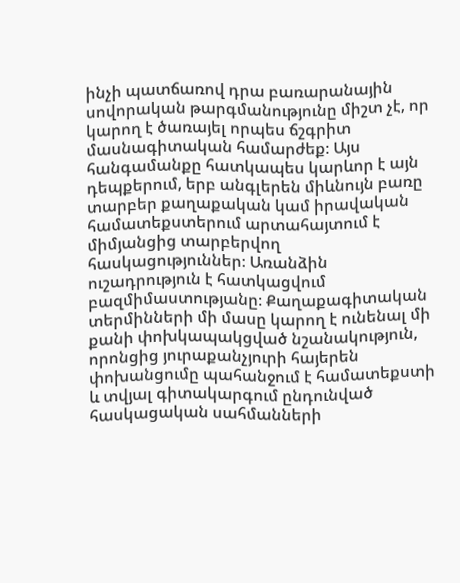ինչի պատճառով դրա բառարանային սովորական թարգմանությունը միշտ չէ, որ կարող է ծառայել որպես ճշգրիտ մասնագիտական համարժեք։ Այս հանգամանքը հատկապես կարևոր է այն դեպքերում, երբ անգլերեն միևնույն բառը տարբեր քաղաքական կամ իրավական համատեքստերում արտահայտում է միմյանցից տարբերվող հասկացություններ։ Առանձին ուշադրություն է հատկացվում բազմիմաստությանը։ Քաղաքագիտական տերմինների մի մասը կարող է ունենալ մի քանի փոխկապակցված նշանակություն, որոնցից յուրաքանչյուրի հայերեն փոխանցումը պահանջում է համատեքստի և տվյալ գիտակարգում ընդունված հասկացական սահմանների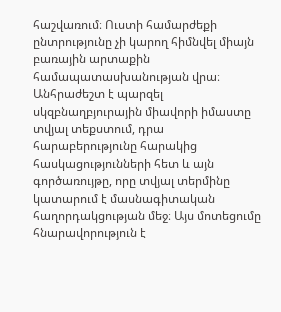հաշվառում։ Ուստի համարժեքի ընտրությունը չի կարող հիմնվել միայն բառային արտաքին համապատասխանության վրա։ Անհրաժեշտ է պարզել սկզբնաղբյուրային միավորի իմաստը տվյալ տեքստում, դրա հարաբերությունը հարակից հասկացությունների հետ և այն գործառույթը, որը տվյալ տերմինը կատարում է մասնագիտական հաղորդակցության մեջ։ Այս մոտեցումը հնարավորություն է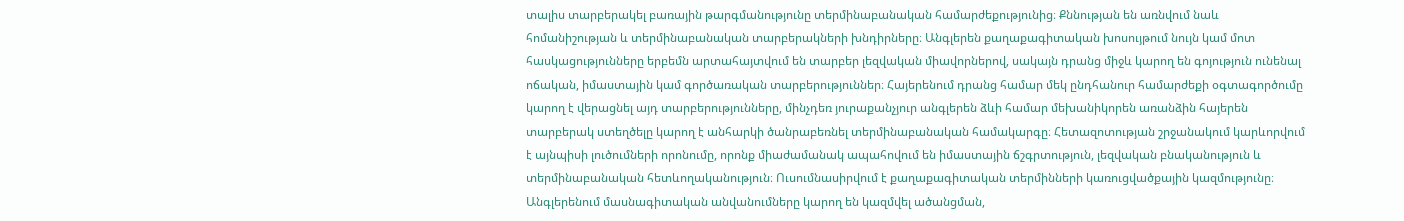տալիս տարբերակել բառային թարգմանությունը տերմինաբանական համարժեքությունից։ Քննության են առնվում նաև հոմանիշության և տերմինաբանական տարբերակների խնդիրները։ Անգլերեն քաղաքագիտական խոսույթում նույն կամ մոտ հասկացությունները երբեմն արտահայտվում են տարբեր լեզվական միավորներով, սակայն դրանց միջև կարող են գոյություն ունենալ ոճական, իմաստային կամ գործառական տարբերություններ։ Հայերենում դրանց համար մեկ ընդհանուր համարժեքի օգտագործումը կարող է վերացնել այդ տարբերությունները, մինչդեռ յուրաքանչյուր անգլերեն ձևի համար մեխանիկորեն առանձին հայերեն տարբերակ ստեղծելը կարող է անհարկի ծանրաբեռնել տերմինաբանական համակարգը։ Հետազոտության շրջանակում կարևորվում է այնպիսի լուծումների որոնումը, որոնք միաժամանակ ապահովում են իմաստային ճշգրտություն, լեզվական բնականություն և տերմինաբանական հետևողականություն։ Ուսումնասիրվում է քաղաքագիտական տերմինների կառուցվածքային կազմությունը։ Անգլերենում մասնագիտական անվանումները կարող են կազմվել ածանցման,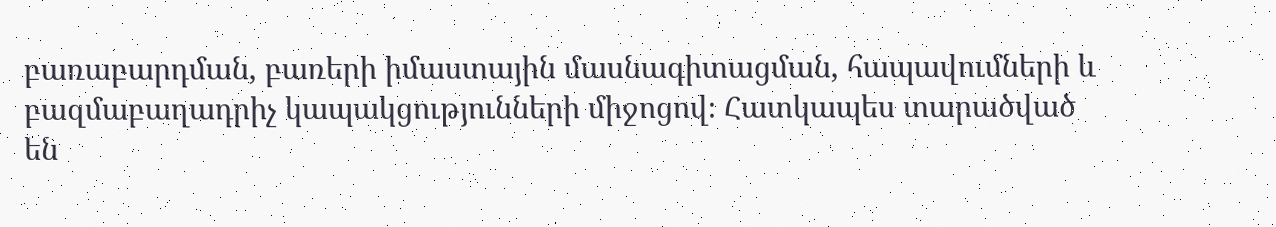բառաբարդման, բառերի իմաստային մասնագիտացման, հապավումների և բազմաբաղադրիչ կապակցությունների միջոցով։ Հատկապես տարածված են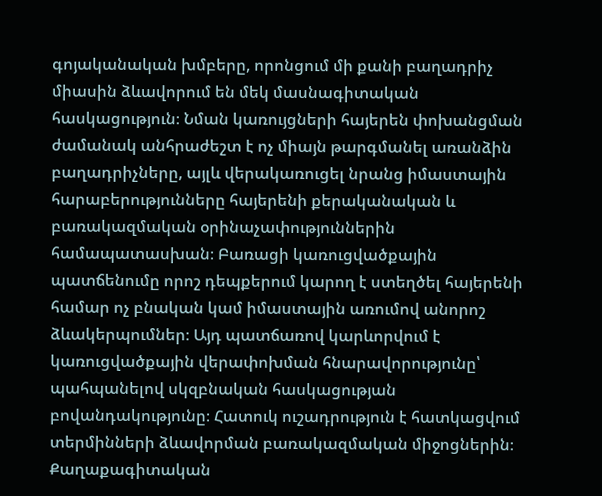գոյականական խմբերը, որոնցում մի քանի բաղադրիչ միասին ձևավորում են մեկ մասնագիտական հասկացություն։ Նման կառույցների հայերեն փոխանցման ժամանակ անհրաժեշտ է ոչ միայն թարգմանել առանձին բաղադրիչները, այլև վերակառուցել նրանց իմաստային հարաբերությունները հայերենի քերականական և բառակազմական օրինաչափություններին համապատասխան։ Բառացի կառուցվածքային պատճենումը որոշ դեպքերում կարող է ստեղծել հայերենի համար ոչ բնական կամ իմաստային առումով անորոշ ձևակերպումներ։ Այդ պատճառով կարևորվում է կառուցվածքային վերափոխման հնարավորությունը՝ պահպանելով սկզբնական հասկացության բովանդակությունը։ Հատուկ ուշադրություն է հատկացվում տերմինների ձևավորման բառակազմական միջոցներին։ Քաղաքագիտական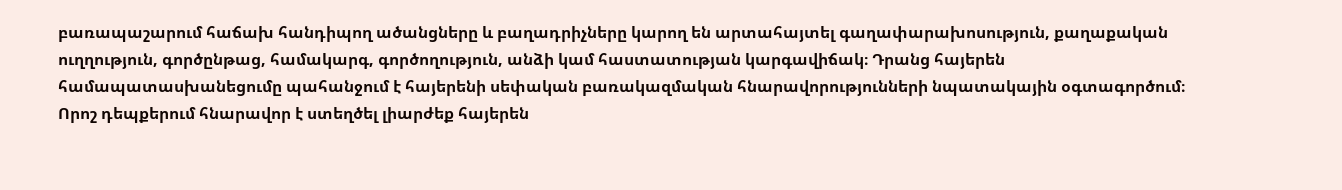բառապաշարում հաճախ հանդիպող ածանցները և բաղադրիչները կարող են արտահայտել գաղափարախոսություն, քաղաքական ուղղություն, գործընթաց, համակարգ, գործողություն, անձի կամ հաստատության կարգավիճակ։ Դրանց հայերեն համապատասխանեցումը պահանջում է հայերենի սեփական բառակազմական հնարավորությունների նպատակային օգտագործում։ Որոշ դեպքերում հնարավոր է ստեղծել լիարժեք հայերեն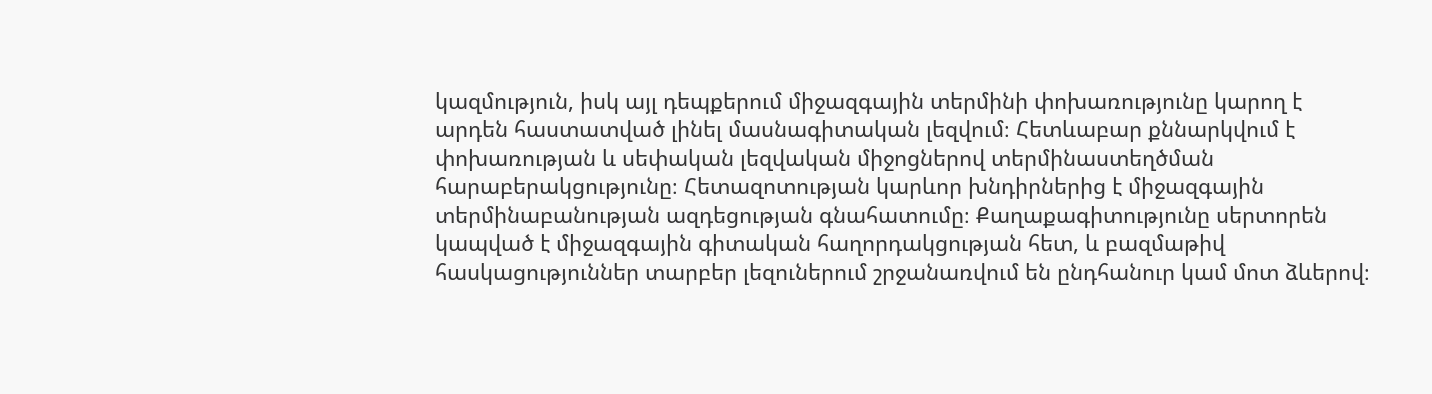կազմություն, իսկ այլ դեպքերում միջազգային տերմինի փոխառությունը կարող է արդեն հաստատված լինել մասնագիտական լեզվում։ Հետևաբար քննարկվում է փոխառության և սեփական լեզվական միջոցներով տերմինաստեղծման հարաբերակցությունը։ Հետազոտության կարևոր խնդիրներից է միջազգային տերմինաբանության ազդեցության գնահատումը։ Քաղաքագիտությունը սերտորեն կապված է միջազգային գիտական հաղորդակցության հետ, և բազմաթիվ հասկացություններ տարբեր լեզուներում շրջանառվում են ընդհանուր կամ մոտ ձևերով։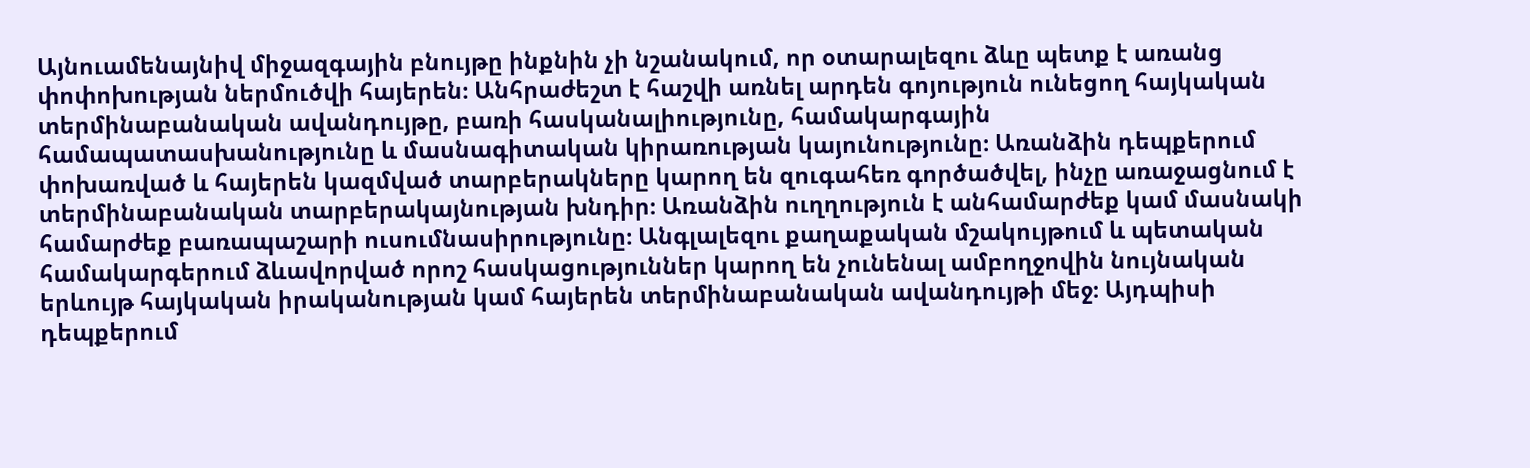Այնուամենայնիվ միջազգային բնույթը ինքնին չի նշանակում, որ օտարալեզու ձևը պետք է առանց փոփոխության ներմուծվի հայերեն։ Անհրաժեշտ է հաշվի առնել արդեն գոյություն ունեցող հայկական տերմինաբանական ավանդույթը, բառի հասկանալիությունը, համակարգային համապատասխանությունը և մասնագիտական կիրառության կայունությունը։ Առանձին դեպքերում փոխառված և հայերեն կազմված տարբերակները կարող են զուգահեռ գործածվել, ինչը առաջացնում է տերմինաբանական տարբերակայնության խնդիր։ Առանձին ուղղություն է անհամարժեք կամ մասնակի համարժեք բառապաշարի ուսումնասիրությունը։ Անգլալեզու քաղաքական մշակույթում և պետական համակարգերում ձևավորված որոշ հասկացություններ կարող են չունենալ ամբողջովին նույնական երևույթ հայկական իրականության կամ հայերեն տերմինաբանական ավանդույթի մեջ։ Այդպիսի դեպքերում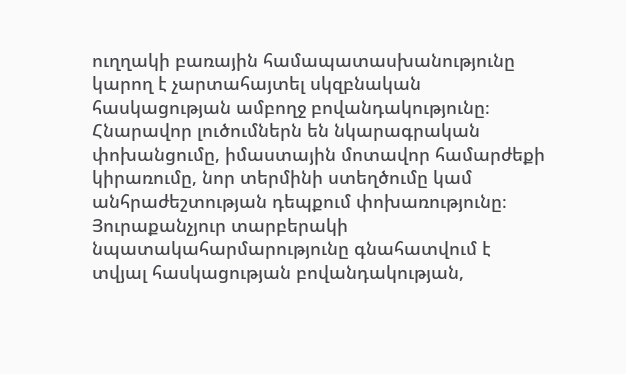ուղղակի բառային համապատասխանությունը կարող է չարտահայտել սկզբնական հասկացության ամբողջ բովանդակությունը։ Հնարավոր լուծումներն են նկարագրական փոխանցումը, իմաստային մոտավոր համարժեքի կիրառումը, նոր տերմինի ստեղծումը կամ անհրաժեշտության դեպքում փոխառությունը։ Յուրաքանչյուր տարբերակի նպատակահարմարությունը գնահատվում է տվյալ հասկացության բովանդակության,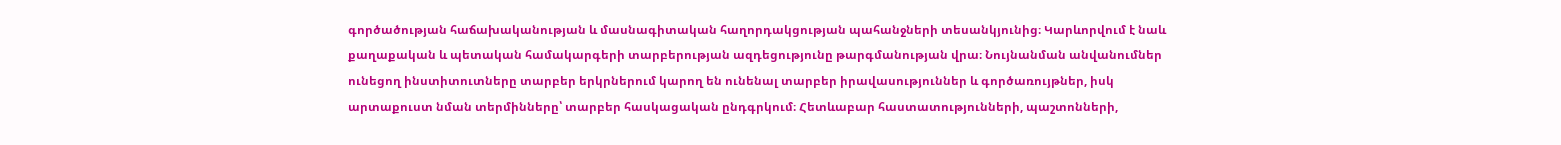գործածության հաճախականության և մասնագիտական հաղորդակցության պահանջների տեսանկյունից։ Կարևորվում է նաև քաղաքական և պետական համակարգերի տարբերության ազդեցությունը թարգմանության վրա։ Նույնանման անվանումներ ունեցող ինստիտուտները տարբեր երկրներում կարող են ունենալ տարբեր իրավասություններ և գործառույթներ, իսկ արտաքուստ նման տերմինները՝ տարբեր հասկացական ընդգրկում։ Հետևաբար հաստատությունների, պաշտոնների,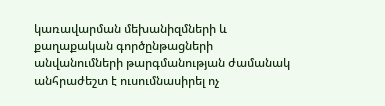կառավարման մեխանիզմների և քաղաքական գործընթացների անվանումների թարգմանության ժամանակ անհրաժեշտ է ուսումնասիրել ոչ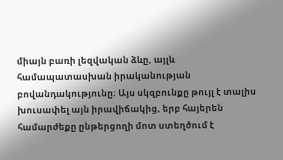միայն բառի լեզվական ձևը, այլև համապատասխան իրականության բովանդակությունը։ Այս սկզբունքը թույլ է տալիս խուսափել այն իրավիճակից, երբ հայերեն համարժեքը ընթերցողի մոտ ստեղծում է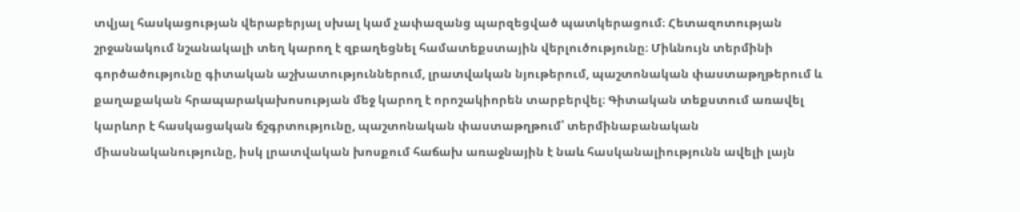տվյալ հասկացության վերաբերյալ սխալ կամ չափազանց պարզեցված պատկերացում։ Հետազոտության շրջանակում նշանակալի տեղ կարող է զբաղեցնել համատեքստային վերլուծությունը։ Միևնույն տերմինի գործածությունը գիտական աշխատություններում, լրատվական նյութերում, պաշտոնական փաստաթղթերում և քաղաքական հրապարակախոսության մեջ կարող է որոշակիորեն տարբերվել։ Գիտական տեքստում առավել կարևոր է հասկացական ճշգրտությունը, պաշտոնական փաստաթղթում՝ տերմինաբանական միասնականությունը, իսկ լրատվական խոսքում հաճախ առաջնային է նաև հասկանալիությունն ավելի լայն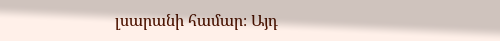լսարանի համար։ Այդ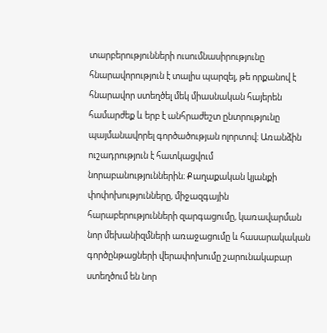տարբերությունների ուսումնասիրությունը հնարավորություն է տալիս պարզել, թե որքանով է հնարավոր ստեղծել մեկ միասնական հայերեն համարժեք և երբ է անհրաժեշտ ընտրությունը պայմանավորել գործածության ոլորտով։ Առանձին ուշադրություն է հատկացվում նորաբանություններին։ Քաղաքական կյանքի փոփոխությունները, միջազգային հարաբերությունների զարգացումը, կառավարման նոր մեխանիզմների առաջացումը և հասարակական գործընթացների վերափոխումը շարունակաբար ստեղծում են նոր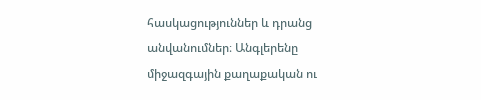հասկացություններ և դրանց անվանումներ։ Անգլերենը միջազգային քաղաքական ու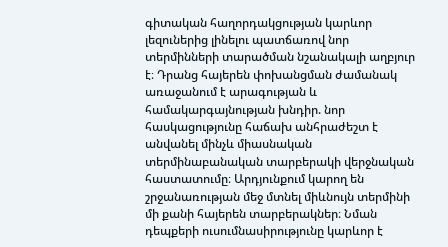գիտական հաղորդակցության կարևոր լեզուներից լինելու պատճառով նոր տերմինների տարածման նշանակալի աղբյուր է։ Դրանց հայերեն փոխանցման ժամանակ առաջանում է արագության և համակարգայնության խնդիր. նոր հասկացությունը հաճախ անհրաժեշտ է անվանել մինչև միասնական տերմինաբանական տարբերակի վերջնական հաստատումը։ Արդյունքում կարող են շրջանառության մեջ մտնել միևնույն տերմինի մի քանի հայերեն տարբերակներ։ Նման դեպքերի ուսումնասիրությունը կարևոր է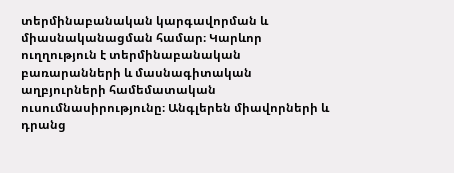տերմինաբանական կարգավորման և միասնականացման համար։ Կարևոր ուղղություն է տերմինաբանական բառարանների և մասնագիտական աղբյուրների համեմատական ուսումնասիրությունը։ Անգլերեն միավորների և դրանց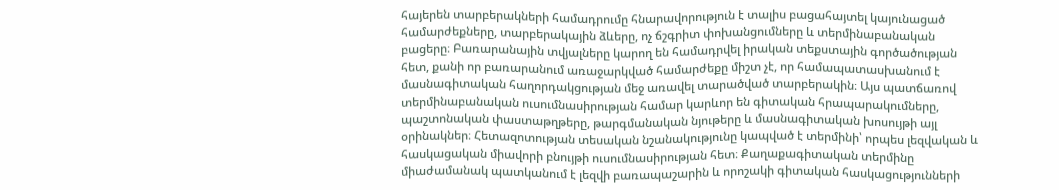հայերեն տարբերակների համադրումը հնարավորություն է տալիս բացահայտել կայունացած համարժեքները, տարբերակային ձևերը, ոչ ճշգրիտ փոխանցումները և տերմինաբանական բացերը։ Բառարանային տվյալները կարող են համադրվել իրական տեքստային գործածության հետ, քանի որ բառարանում առաջարկված համարժեքը միշտ չէ, որ համապատասխանում է մասնագիտական հաղորդակցության մեջ առավել տարածված տարբերակին։ Այս պատճառով տերմինաբանական ուսումնասիրության համար կարևոր են գիտական հրապարակումները, պաշտոնական փաստաթղթերը, թարգմանական նյութերը և մասնագիտական խոսույթի այլ օրինակներ։ Հետազոտության տեսական նշանակությունը կապված է տերմինի՝ որպես լեզվական և հասկացական միավորի բնույթի ուսումնասիրության հետ։ Քաղաքագիտական տերմինը միաժամանակ պատկանում է լեզվի բառապաշարին և որոշակի գիտական հասկացությունների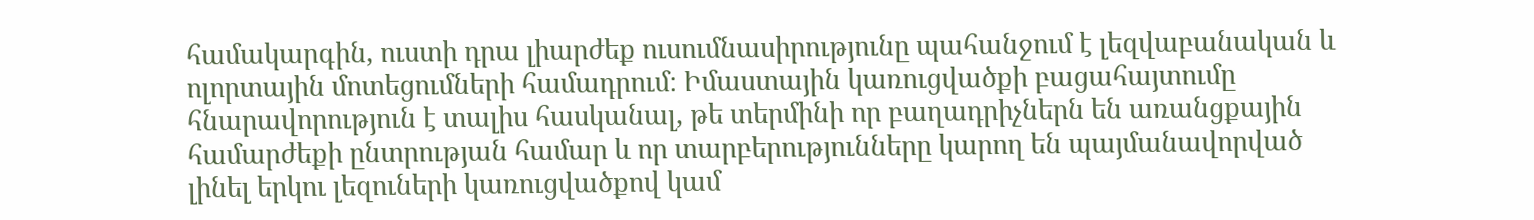համակարգին, ուստի դրա լիարժեք ուսումնասիրությունը պահանջում է լեզվաբանական և ոլորտային մոտեցումների համադրում։ Իմաստային կառուցվածքի բացահայտումը հնարավորություն է տալիս հասկանալ, թե տերմինի որ բաղադրիչներն են առանցքային համարժեքի ընտրության համար և որ տարբերությունները կարող են պայմանավորված լինել երկու լեզուների կառուցվածքով կամ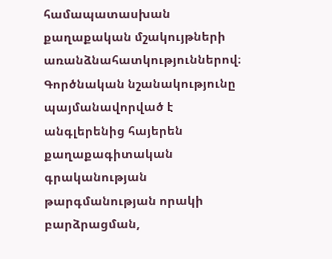համապատասխան քաղաքական մշակույթների առանձնահատկություններով։ Գործնական նշանակությունը պայմանավորված է անգլերենից հայերեն քաղաքագիտական գրականության թարգմանության որակի բարձրացման,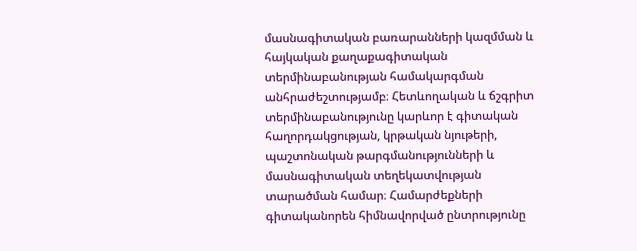մասնագիտական բառարանների կազմման և հայկական քաղաքագիտական տերմինաբանության համակարգման անհրաժեշտությամբ։ Հետևողական և ճշգրիտ տերմինաբանությունը կարևոր է գիտական հաղորդակցության, կրթական նյութերի, պաշտոնական թարգմանությունների և մասնագիտական տեղեկատվության տարածման համար։ Համարժեքների գիտականորեն հիմնավորված ընտրությունը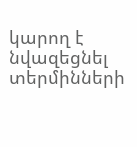կարող է նվազեցնել տերմինների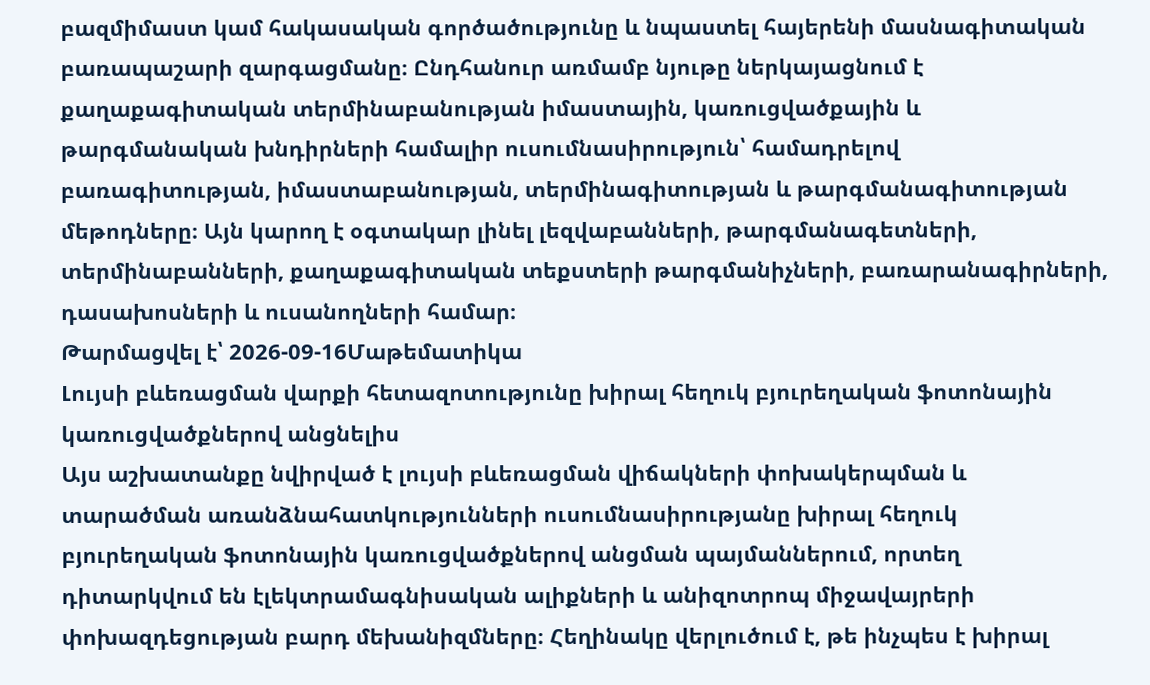բազմիմաստ կամ հակասական գործածությունը և նպաստել հայերենի մասնագիտական բառապաշարի զարգացմանը։ Ընդհանուր առմամբ նյութը ներկայացնում է քաղաքագիտական տերմինաբանության իմաստային, կառուցվածքային և թարգմանական խնդիրների համալիր ուսումնասիրություն՝ համադրելով բառագիտության, իմաստաբանության, տերմինագիտության և թարգմանագիտության մեթոդները։ Այն կարող է օգտակար լինել լեզվաբանների, թարգմանագետների, տերմինաբանների, քաղաքագիտական տեքստերի թարգմանիչների, բառարանագիրների, դասախոսների և ուսանողների համար։
Թարմացվել է՝ 2026-09-16Մաթեմատիկա
Լույսի բևեռացման վարքի հետազոտությունը խիրալ հեղուկ բյուրեղական ֆոտոնային կառուցվածքներով անցնելիս
Այս աշխատանքը նվիրված է լույսի բևեռացման վիճակների փոխակերպման և տարածման առանձնահատկությունների ուսումնասիրությանը խիրալ հեղուկ բյուրեղական ֆոտոնային կառուցվածքներով անցման պայմաններում, որտեղ դիտարկվում են էլեկտրամագնիսական ալիքների և անիզոտրոպ միջավայրերի փոխազդեցության բարդ մեխանիզմները։ Հեղինակը վերլուծում է, թե ինչպես է խիրալ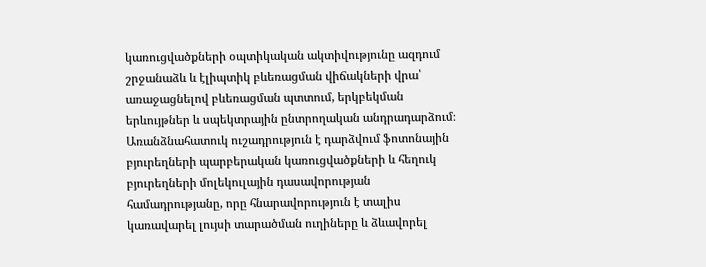կառուցվածքների օպտիկական ակտիվությունը ազդում շրջանաձև և էլիպտիկ բևեռացման վիճակների վրա՝ առաջացնելով բևեռացման պտտում, երկբեկման երևույթներ և սպեկտրային ընտրողական անդրադարձում։ Առանձնահատուկ ուշադրություն է դարձվում ֆոտոնային բյուրեղների պարբերական կառուցվածքների և հեղուկ բյուրեղների մոլեկուլային դասավորության համադրությանը, որը հնարավորություն է տալիս կառավարել լույսի տարածման ուղիները և ձևավորել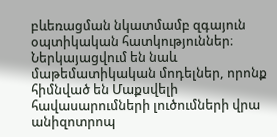բևեռացման նկատմամբ զգայուն օպտիկական հատկություններ։ Ներկայացվում են նաև մաթեմատիկական մոդելներ, որոնք հիմնված են Մաքսվելի հավասարումների լուծումների վրա անիզոտրոպ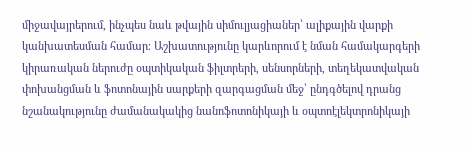միջավայրերում, ինչպես նաև թվային սիմուլյացիաներ՝ ալիքային վարքի կանխատեսման համար։ Աշխատությունը կարևորում է նման համակարգերի կիրառական ներուժը օպտիկական ֆիլտրերի, սենսորների, տեղեկատվական փոխանցման և ֆոտոնային սարքերի զարգացման մեջ՝ ընդգծելով դրանց նշանակությունը ժամանակակից նանոֆոտոնիկայի և օպտոէլեկտրոնիկայի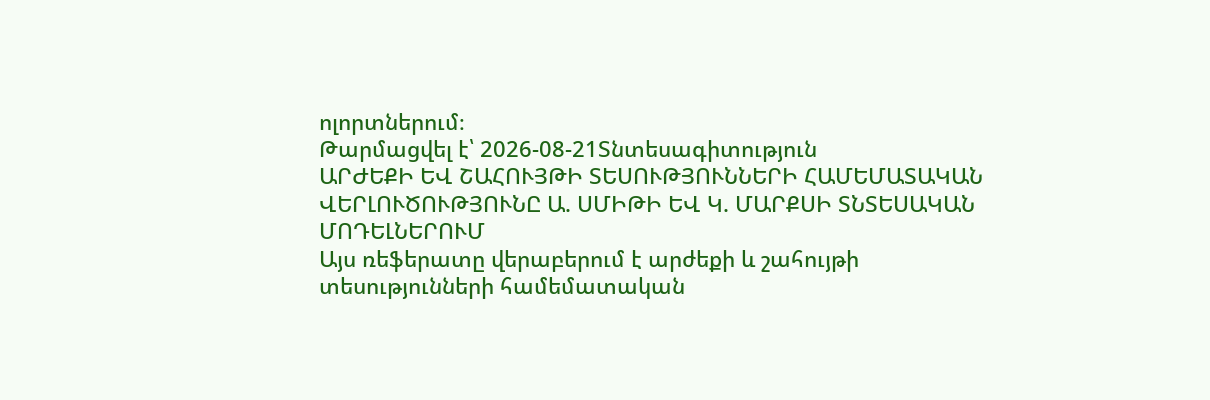ոլորտներում։
Թարմացվել է՝ 2026-08-21Տնտեսագիտություն
ԱՐԺԵՔԻ ԵՎ ՇԱՀՈՒՅԹԻ ՏԵՍՈՒԹՅՈՒՆՆԵՐԻ ՀԱՄԵՄԱՏԱԿԱՆ ՎԵՐԼՈՒԾՈՒԹՅՈՒՆԸ Ա. ՍՄԻԹԻ ԵՎ Կ. ՄԱՐՔՍԻ ՏՆՏԵՍԱԿԱՆ ՄՈԴԵԼՆԵՐՈՒՄ
Այս ռեֆերատը վերաբերում է արժեքի և շահույթի տեսությունների համեմատական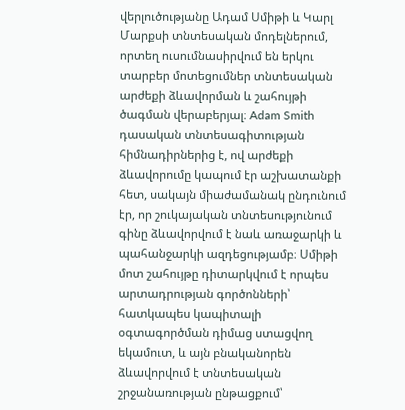վերլուծությանը Ադամ Սմիթի և Կարլ Մարքսի տնտեսական մոդելներում, որտեղ ուսումնասիրվում են երկու տարբեր մոտեցումներ տնտեսական արժեքի ձևավորման և շահույթի ծագման վերաբերյալ։ Adam Smith դասական տնտեսագիտության հիմնադիրներից է, ով արժեքի ձևավորումը կապում էր աշխատանքի հետ, սակայն միաժամանակ ընդունում էր, որ շուկայական տնտեսությունում գինը ձևավորվում է նաև առաջարկի և պահանջարկի ազդեցությամբ։ Սմիթի մոտ շահույթը դիտարկվում է որպես արտադրության գործոնների՝ հատկապես կապիտալի օգտագործման դիմաց ստացվող եկամուտ, և այն բնականորեն ձևավորվում է տնտեսական շրջանառության ընթացքում՝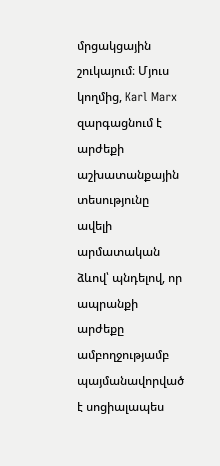մրցակցային շուկայում։ Մյուս կողմից, Karl Marx զարգացնում է արժեքի աշխատանքային տեսությունը ավելի արմատական ձևով՝ պնդելով, որ ապրանքի արժեքը ամբողջությամբ պայմանավորված է սոցիալապես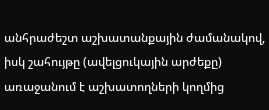անհրաժեշտ աշխատանքային ժամանակով, իսկ շահույթը (ավելցուկային արժեքը) առաջանում է աշխատողների կողմից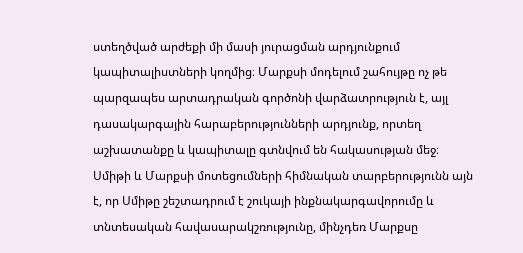ստեղծված արժեքի մի մասի յուրացման արդյունքում կապիտալիստների կողմից։ Մարքսի մոդելում շահույթը ոչ թե պարզապես արտադրական գործոնի վարձատրություն է, այլ դասակարգային հարաբերությունների արդյունք, որտեղ աշխատանքը և կապիտալը գտնվում են հակասության մեջ։ Սմիթի և Մարքսի մոտեցումների հիմնական տարբերությունն այն է, որ Սմիթը շեշտադրում է շուկայի ինքնակարգավորումը և տնտեսական հավասարակշռությունը, մինչդեռ Մարքսը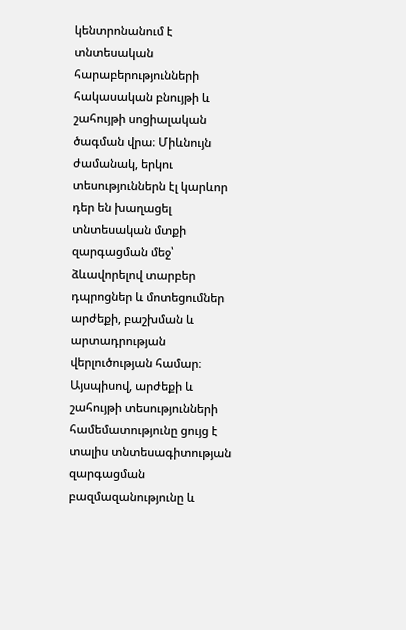կենտրոնանում է տնտեսական հարաբերությունների հակասական բնույթի և շահույթի սոցիալական ծագման վրա։ Միևնույն ժամանակ, երկու տեսություններն էլ կարևոր դեր են խաղացել տնտեսական մտքի զարգացման մեջ՝ ձևավորելով տարբեր դպրոցներ և մոտեցումներ արժեքի, բաշխման և արտադրության վերլուծության համար։ Այսպիսով, արժեքի և շահույթի տեսությունների համեմատությունը ցույց է տալիս տնտեսագիտության զարգացման բազմազանությունը և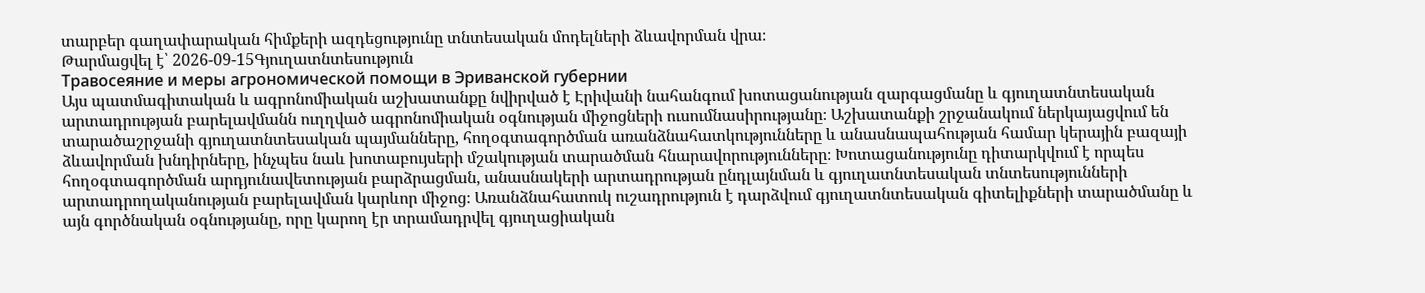տարբեր գաղափարական հիմքերի ազդեցությունը տնտեսական մոդելների ձևավորման վրա։
Թարմացվել է՝ 2026-09-15Գյուղատնտեսություն
Травосеяние и меры агрономической помощи в Эриванской губернии
Այս պատմագիտական և ագրոնոմիական աշխատանքը նվիրված է Էրիվանի նահանգում խոտացանության զարգացմանը և գյուղատնտեսական արտադրության բարելավմանն ուղղված ագրոնոմիական օգնության միջոցների ուսումնասիրությանը։ Աշխատանքի շրջանակում ներկայացվում են տարածաշրջանի գյուղատնտեսական պայմանները, հողօգտագործման առանձնահատկությունները և անասնապահության համար կերային բազայի ձևավորման խնդիրները, ինչպես նաև խոտաբույսերի մշակության տարածման հնարավորությունները։ Խոտացանությունը դիտարկվում է որպես հողօգտագործման արդյունավետության բարձրացման, անասնակերի արտադրության ընդլայնման և գյուղատնտեսական տնտեսությունների արտադրողականության բարելավման կարևոր միջոց։ Առանձնահատուկ ուշադրություն է դարձվում գյուղատնտեսական գիտելիքների տարածմանը և այն գործնական օգնությանը, որը կարող էր տրամադրվել գյուղացիական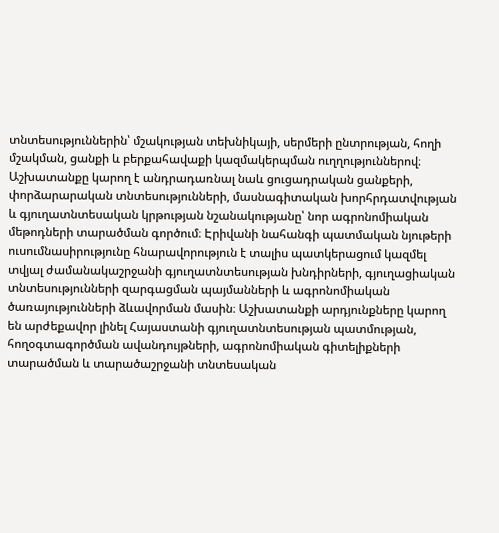տնտեսություններին՝ մշակության տեխնիկայի, սերմերի ընտրության, հողի մշակման, ցանքի և բերքահավաքի կազմակերպման ուղղություններով։ Աշխատանքը կարող է անդրադառնալ նաև ցուցադրական ցանքերի, փորձարարական տնտեսությունների, մասնագիտական խորհրդատվության և գյուղատնտեսական կրթության նշանակությանը՝ նոր ագրոնոմիական մեթոդների տարածման գործում։ Էրիվանի նահանգի պատմական նյութերի ուսումնասիրությունը հնարավորություն է տալիս պատկերացում կազմել տվյալ ժամանակաշրջանի գյուղատնտեսության խնդիրների, գյուղացիական տնտեսությունների զարգացման պայմանների և ագրոնոմիական ծառայությունների ձևավորման մասին։ Աշխատանքի արդյունքները կարող են արժեքավոր լինել Հայաստանի գյուղատնտեսության պատմության, հողօգտագործման ավանդույթների, ագրոնոմիական գիտելիքների տարածման և տարածաշրջանի տնտեսական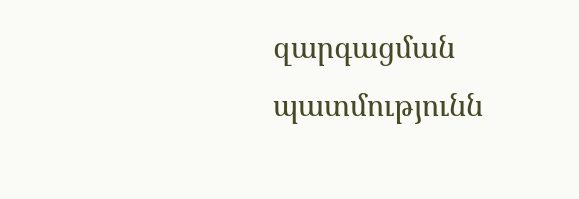զարգացման պատմությունն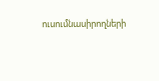ուսումնասիրողների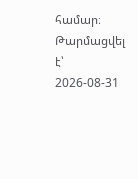համար։
Թարմացվել է՝ 2026-08-31